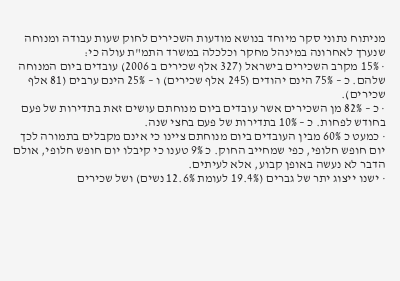מניתוח נתוני סקר מיוחד בנושא מודעות השכירים לחוק שעות עבודה ומנוחה שנערך לאחרונה במינהל מחקר וכלכלה במשרד התמ"ת עולה כי:
· 15% מקרב השכירים בישראל (327 אלף שכירים ב 2006) עובדים ביום המנוחה שלהם. כ – 75% הינם יהודים (245 אלף שכירים) ו – 25% הינם ערבים (81 אלף שכירים).
· כ – 82% מן השכירים אשר עובדים ביום מנוחתם עושים זאת בתדירות של פעם בחודש לפחות. כ – 10% בתדירות של פעם בחצי שנה.
· כמעט כ 60% מבין העובדים ביום מנוחתם ציינו כי אינם מקבלים בתמורה לכך יום חופש חלופי, כפי שמחייב החוק. כ 9% טענו כי קיבלו יום חופש חלופי, אולם הדבר לא נעשה באופן קבוע, אלא לעיתים.
· ישנו ייצוג יתר של גברים (19.4% לעומת 12.6% נשים) ושל שכירים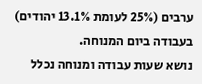ערבים (25% לעומת 13.1% יהודים) בעבודה ביום המנוחה.
נושא שעות עבודה ומנוחה נכלל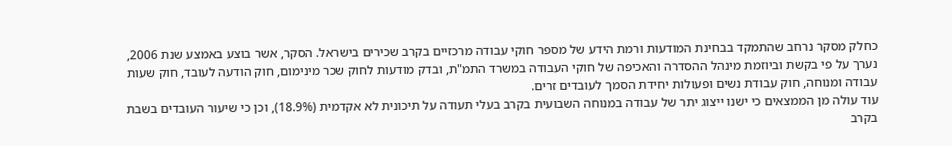כחלק מסקר נרחב שהתמקד בבחינת המודעות ורמת הידע של מספר חוקי עבודה מרכזיים בקרב שכירים בישראל. הסקר, אשר בוצע באמצע שנת 2006, נערך על פי בקשת וביוזמת מינהל ההסדרה והאכיפה של חוקי העבודה במשרד התמ"ת, ובדק מודעות לחוק שכר מינימום, חוק הודעה לעובד, חוק שעות עבודה ומנוחה, חוק עבודת נשים ופעולות יחידת הסמך לעובדים זרים.
עוד עולה מן הממצאים כי ישנו ייצוג יתר של עבודה במנוחה השבועית בקרב בעלי תעודה על תיכונית לא אקדמית (18.9%), וכן כי שיעור העובדים בשבת בקרב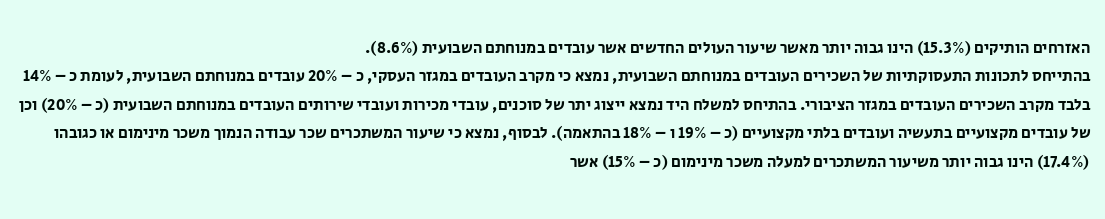האזרחים הותיקים (15.3%) הינו גבוה יותר מאשר שיעור העולים החדשים אשר עובדים במנוחתם השבועית (8.6%).
בהתייחס לתכונות התעסוקתיות של השכירים העובדים במנוחתם השבועית, נמצא כי מקרב העובדים במגזר העסקי, כ – 20% עובדים במנוחתם השבועית, לעומת כ – 14% בלבד מקרב השכירים העובדים במגזר הציבורי. בהתיחס למשלח היד נמצא ייצוג יתר של סוכנים, עובדי מכירות ועובדי שירותים העובדים במנוחתם השבועית (כ – 20%) וכן של עובדים מקצועיים בתעשיה ועובדים בלתי מקצועיים (כ – 19% ו – 18% בהתאמה). לבסוף, נמצא כי שיעור המשתכרים שכר עבודה הנמוך משכר מינימום או כגובהו (17.4%) הינו גבוה יותר משיעור המשתכרים למעלה משכר מינימום (כ – 15%) אשר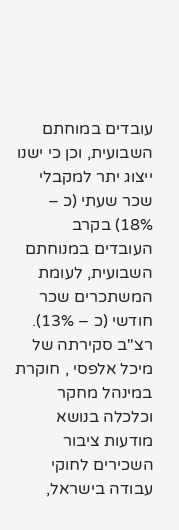עובדים במוחתם השבועית, וכן כי ישנו ייצוג יתר למקבלי שכר שעתי (כ – 18%) בקרב העובדים במנוחתם השבועית, לעומת המשתכרים שכר חודשי (כ – 13%).
רצ"ב סקירתה של מיכל אלפסי , חוקרת במינהל מחקר וכלכלה בנושא מודעות ציבור השכירים לחוקי עבודה בישראל,